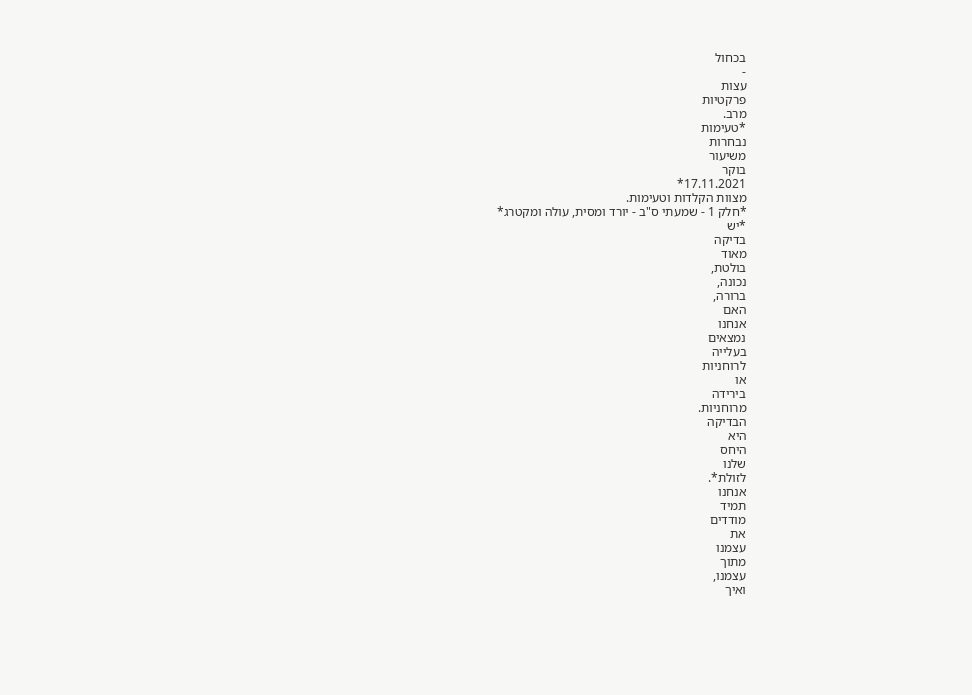בכחול
-
עצות
פרקטיות
מרב.
*טעימות
נבחרות
משיעור
בוקר
17.11.2021*
מצוות הקלדות וטעימות.
*חלק 1 - שמעתי ס"ב - יורד ומסית, עולה ומקטרג*
*יש
בדיקה
מאוד
בולטת,
נכונה,
ברורה,
האם
אנחנו
נמצאים
בעלייה
לרוחניות
או
בירידה
מרוחניות.
הבדיקה
היא
היחס
שלנו
לזולת*.
אנחנו
תמיד
מודדים
את
עצמנו
מתוך
עצמנו,
ואיך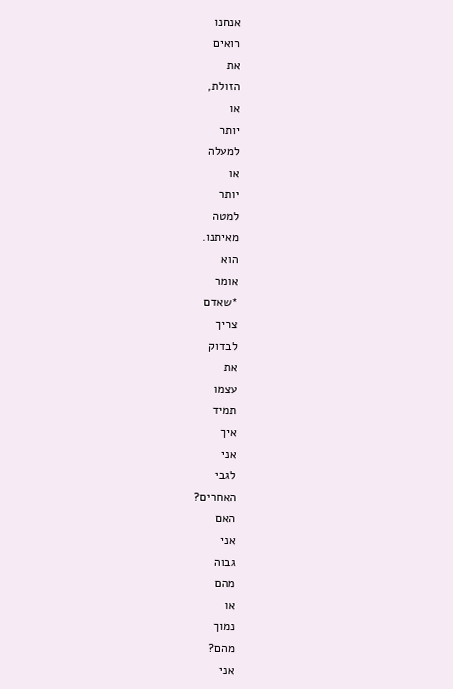אנחנו
רואים
את
הזולת,
או
יותר
למעלה
או
יותר
למטה
מאיתנו.
הוא
אומר
*שאדם
צריך
לבדוק
את
עצמו
תמיד
איך
אני
לגבי
האחרים?
האם
אני
גבוה
מהם
או
נמוך
מהם?
אני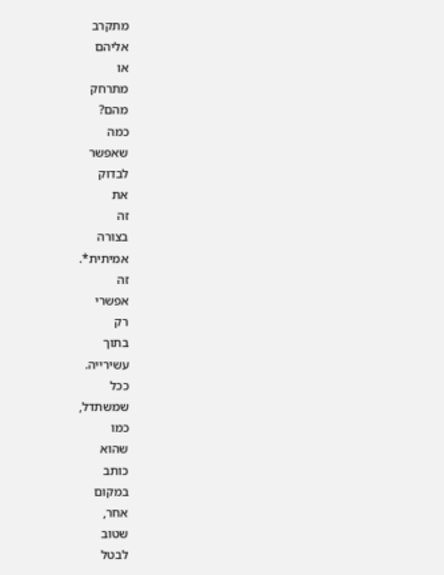מתקרב
אליהם
או
מתרחק
מהם?
כמה
שאפשר
לבדוק
את
זה
בצורה
אמיתית*.
זה
אפשרי
רק
בתוך
עשירייה.
ככל
שמשתדל,
כמו
שהוא
כותב
במקום
אחר,
שטוב
לבטל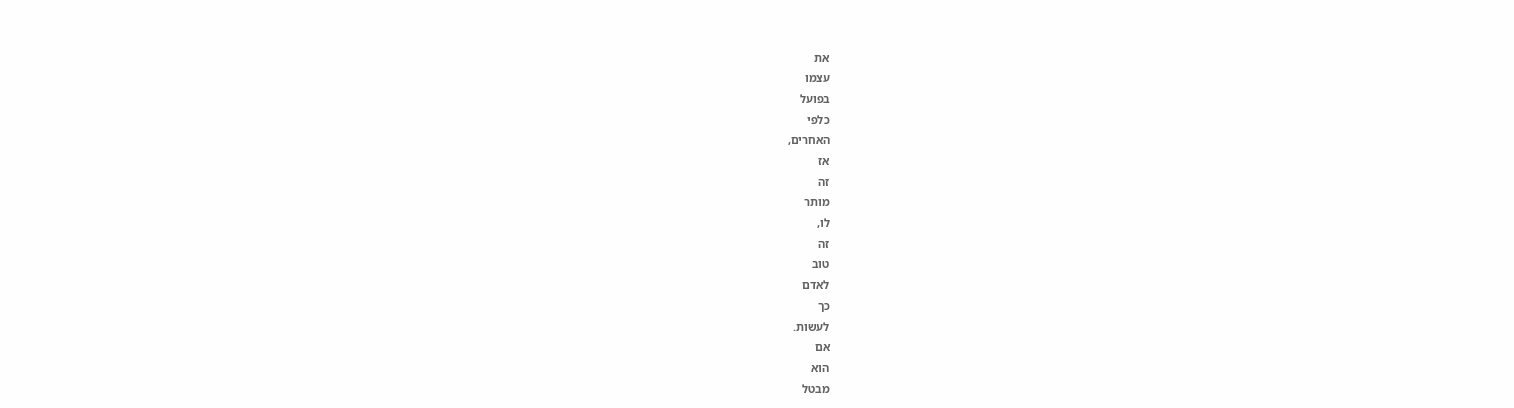את
עצמו
בפועל
כלפי
האחרים,
אז
זה
מותר
לו,
זה
טוב
לאדם
כך
לעשות.
אם
הוא
מבטל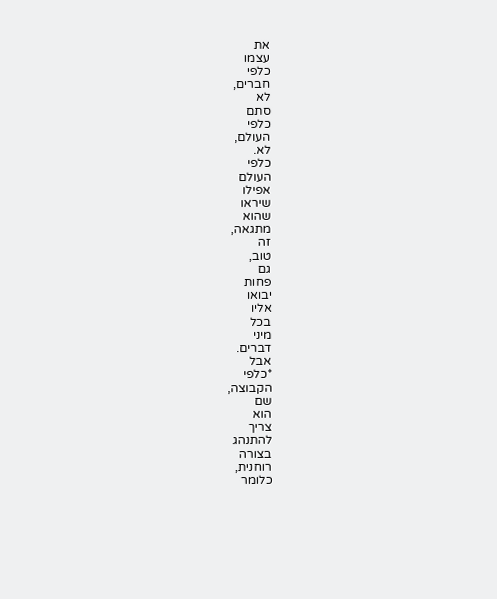את
עצמו
כלפי
חברים,
לא
סתם
כלפי
העולם,
לא.
כלפי
העולם
אפילו
שיראו
שהוא
מתגאה,
זה
טוב,
גם
פחות
יבואו
אליו
בכל
מיני
דברים.
אבל
*כלפי
הקבוצה,
שם
הוא
צריך
להתנהג
בצורה
רוחנית,
כלומר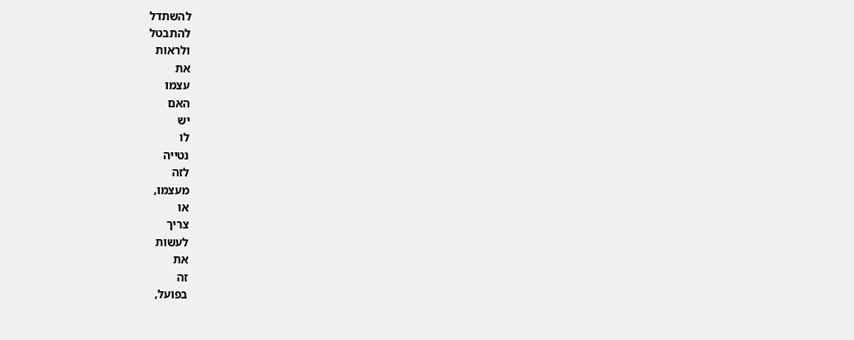להשתדל
להתבטל
ולראות
את
עצמו
האם
יש
לו
נטייה
לזה
מעצמו,
או
צריך
לעשות
את
זה
בפועל,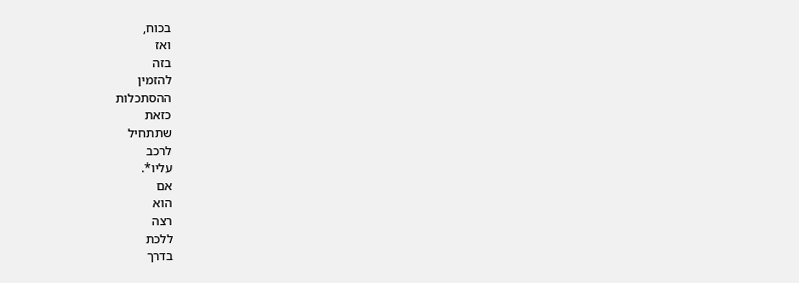בכוח,
ואז
בזה
להזמין
ההסתכלות
כזאת
שתתחיל
לרכב
עליו*.
אם
הוא
רצה
ללכת
בדרך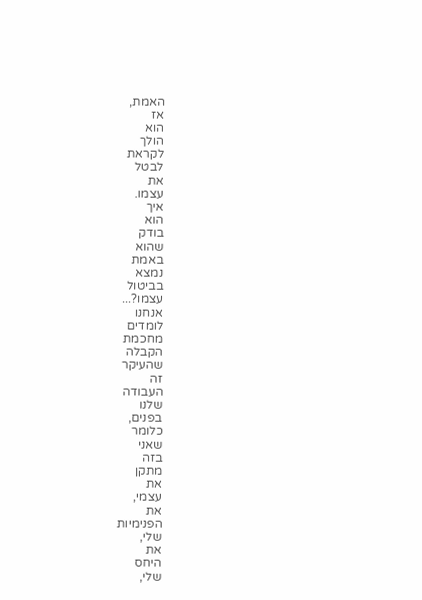האמת,
אז
הוא
הולך
לקראת
לבטל
את
עצמו.
איך
הוא
בודק
שהוא
באמת
נמצא
בביטול
עצמו?...
אנחנו
לומדים
מחכמת
הקבלה
שהעיקר
זה
העבודה
שלנו
בפנים,
כלומר
שאני
בזה
מתקן
את
עצמי,
את
הפנימיות
שלי,
את
היחס
שלי,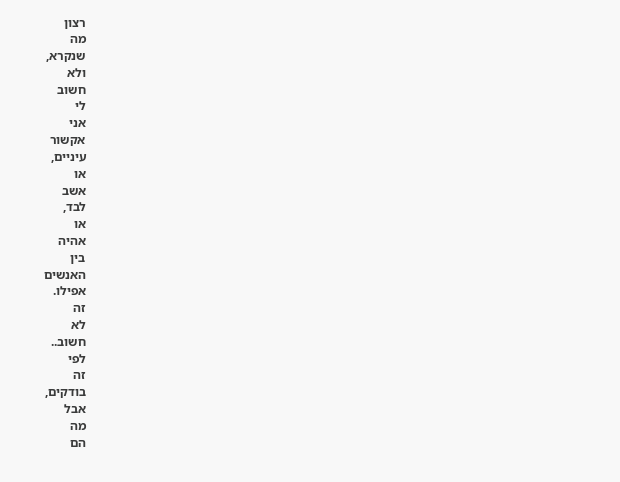רצון
מה
שנקרא,
ולא
חשוב
לי
אני
אקשור
עיניים,
או
אשב
לבד,
או
אהיה
בין
האנשים
אפילו.
זה
לא
חשוב..
לפי
זה
בודקים,
אבל
מה
הם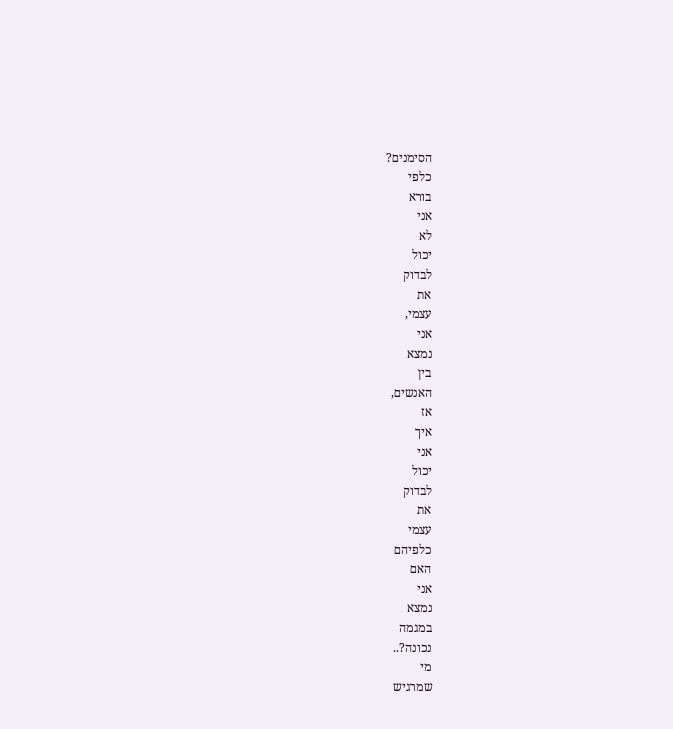הסימנים?
כלפי
בורא
אני
לא
יכול
לבדוק
את
עצמי,
אני
נמצא
בין
האנשים,
אז
איך
אני
יכול
לבדוק
את
עצמי
כלפיהם
האם
אני
נמצא
במגמה
נכונה?..
מי
שמרגיש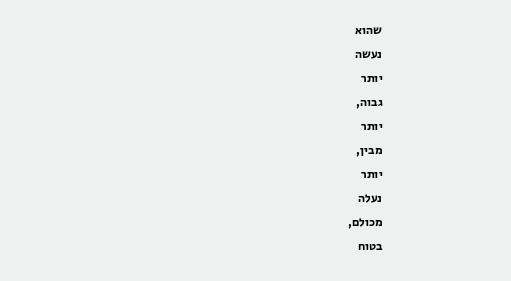שהוא
נעשה
יותר
גבוה,
יותר
מבין,
יותר
נעלה
מכולם,
בטוח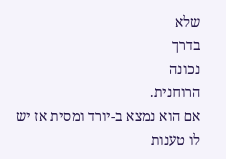שלא
בדרך
נכונה
הרוחנית.
אם הוא נמצא ב-יורד ומסית אז יש לו טענות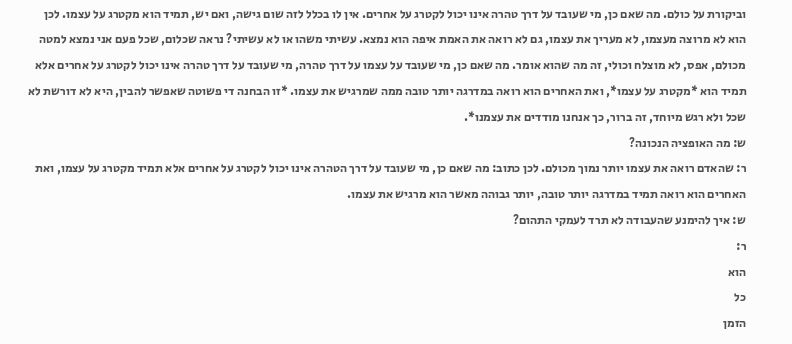וביקורת על כולם. מה שאם כן, מי שעובד על דרך טהרה אינו יכול לקטרג על אחרים. אין לו בכלל לזה שום גישה, ואם יש, תמיד הוא מקטרג על עצמו. לכן הוא לא מרוצה מעצמו, לא מעריך את עצמו, גם לא רואה את האמת איפה הוא נמצא. עשיתי משהו או לא עשיתי? נראה שכלום, שכל פעם אני נמצא למטה מכולם, אפס, לא מוצלח וכולי, זה מה שהוא אומר. מה שאם כן, מי שעובד על עצמו על דרך טהרה, מי שעובד על דרך טהרה אינו יכול לקטרג על אחרים אלא תמיד הוא *מקטרג על עצמו*, ואת האחרים הוא רואה במדרגה יותר טובה ממה שמרגיש את עצמו. *זו הבחנה די פשוטה שאפשר להבין, היא לא דורשת לא שכל ולא רגש מיוחד, זה ברור, כך אנחנו מודדים את עצמנו*.
ש: מה האופציה הנכונה?
ר: שהאדם רואה את עצמו יותר נמוך מכולם. לכן כתוב: מה שאם כן, מי שעובד על דרך הטהרה אינו יכול לקטרג על אחרים אלא תמיד מקטרג על עצמו, ואת האחרים הוא רואה תמיד במדרגה יותר טובה, יותר גבוהה מאשר הוא מרגיש את עצמו.
ש: איך להימנע שהעבודה לא תרד לעמקי התהום?
ר:
הוא
כל
הזמן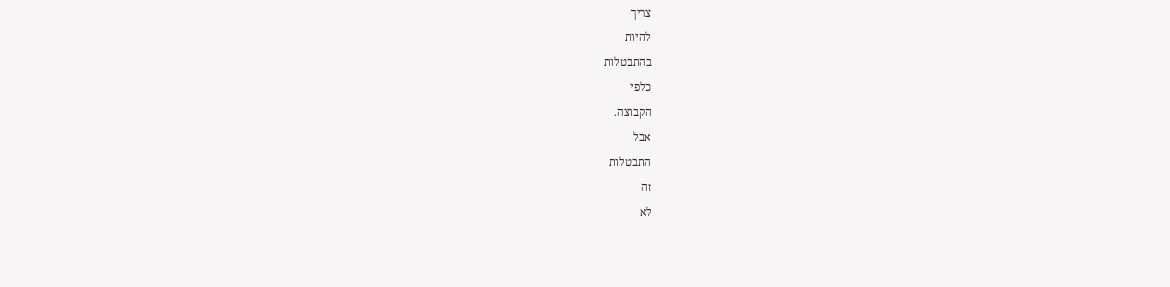צריך
להיות
בהתבטלות
כלפי
הקבוצה.
אבל
התבטלות
זה
לא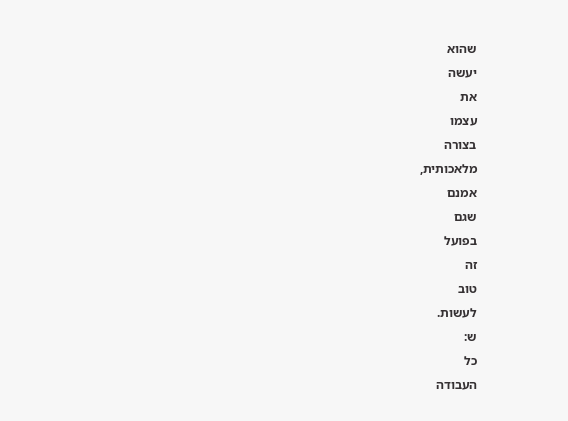שהוא
יעשה
את
עצמו
בצורה
מלאכותית,
אמנם
שגם
בפועל
זה
טוב
לעשות.
ש:
כל
העבודה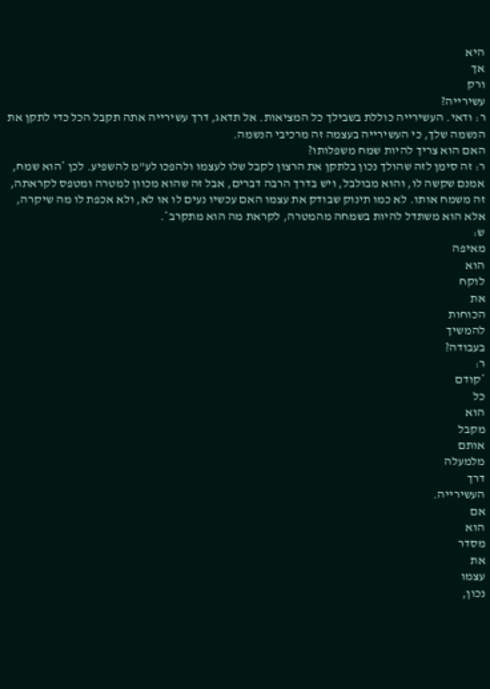היא
אך
ורק
עשירייה?
ר: ודאי. העשירייה כוללת בשבילך כל המציאות. אל תדאג, דרך עשירייה אתה תקבל הכל כדי לתקן את הנשמה שלך, כי העשירייה בעצמה זה מרכיבי הנשמה.
האם הוא צריך להיות שמח משפלותו?
ר: זה סימן לזה שהולך נכון בלתקן את הרצון לקבל שלו לעצמו ולהפכו לע"מ להשפיע. לכן *הוא שמח, אמנם שקשה לו, והוא מבולבל, ויש בדרך הרבה דברים, אבל זה שהוא מכוון למטרה ומטפס לקראתה, זה משמח אותו. לא כמו תינוק שבודק את עצמו האם עכשיו נעים לו או לא, ולא אכפת לו מה שיקרה, אלא הוא משתדל להיות בשמחה מהמטרה, לקראת מה הוא מתקרב*.
ש:
מאיפה
הוא
לוקח
את
הכוחות
להמשיך
בעבודה?
ר:
*קודם
כל
הוא
מקבל
אותם
מלמעלה
דרך
העשירייה.
אם
הוא
מסדר
את
עצמו
נכון,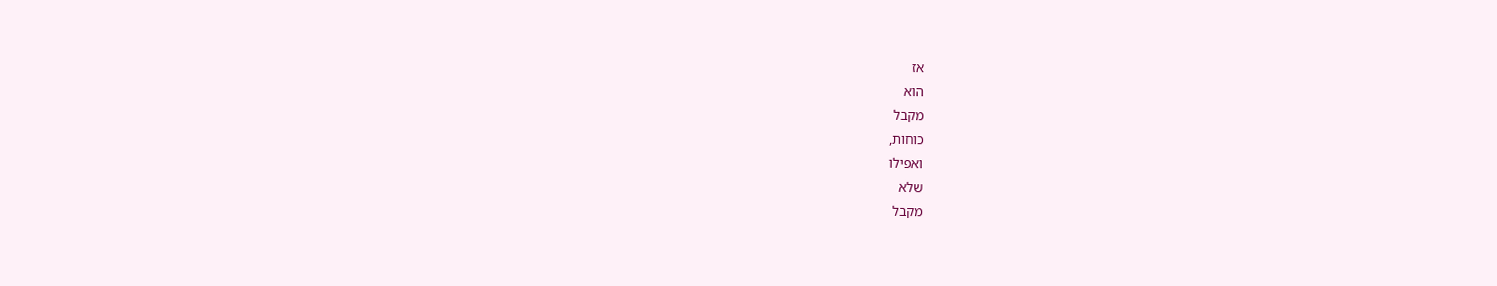אז
הוא
מקבל
כוחות,
ואפילו
שלא
מקבל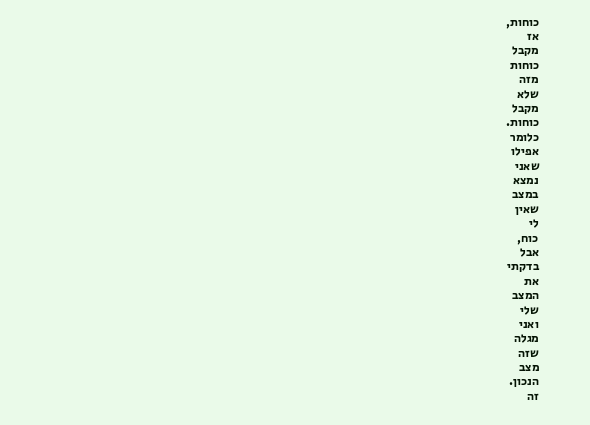כוחות,
אז
מקבל
כוחות
מזה
שלא
מקבל
כוחות.
כלומר
אפילו
שאני
נמצא
במצב
שאין
לי
כוח,
אבל
בדקתי
את
המצב
שלי
ואני
מגלה
שזה
מצב
הנכון.
זה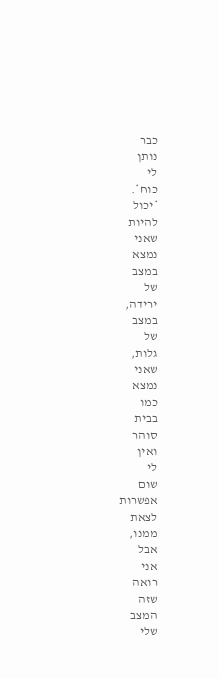כבר
נותן
לי
כוח*.
*יכול
להיות
שאני
נמצא
במצב
של
ירידה,
במצב
של
גלות,
שאני
נמצא
כמו
בבית
סוהר
ואין
לי
שום
אפשרות
לצאת
ממנו,
אבל
אני
רואה
שזה
המצב
שלי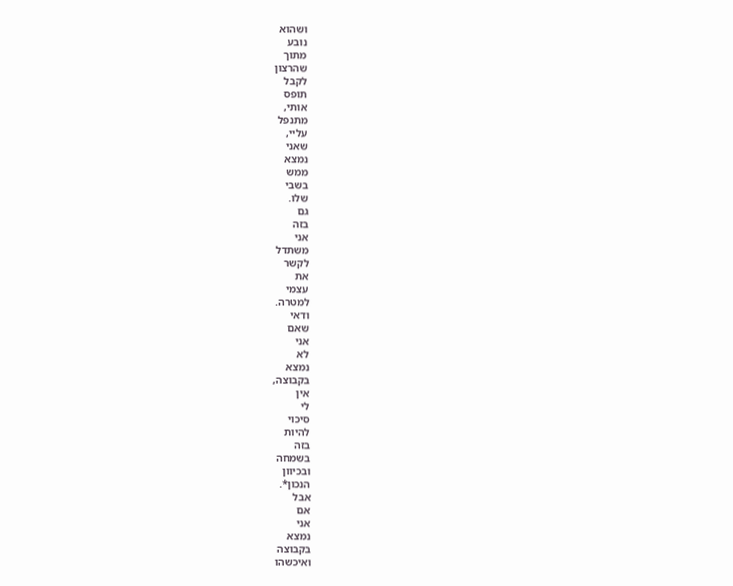ושהוא
נובע
מתוך
שהרצון
לקבל
תופס
אותי,
מתנפל
עליי,
שאני
נמצא
ממש
בשבי
שלו.
גם
בזה
אני
משתדל
לקשר
את
עצמי
למטרה.
ודאי
שאם
אני
לא
נמצא
בקבוצה,
אין
לי
סיכוי
להיות
בזה
בשמחה
ובכיוון
הנכון*.
אבל
אם
אני
נמצא
בקבוצה
ואיכשהו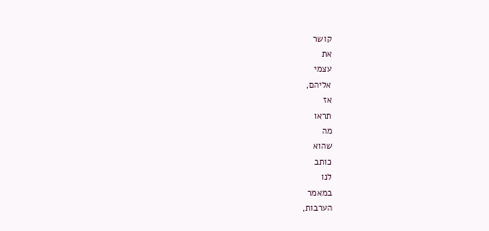קושר
את
עצמי
אליהם,
אז
תראו
מה
שהוא
כותב
לנו
במאמר
הערבות,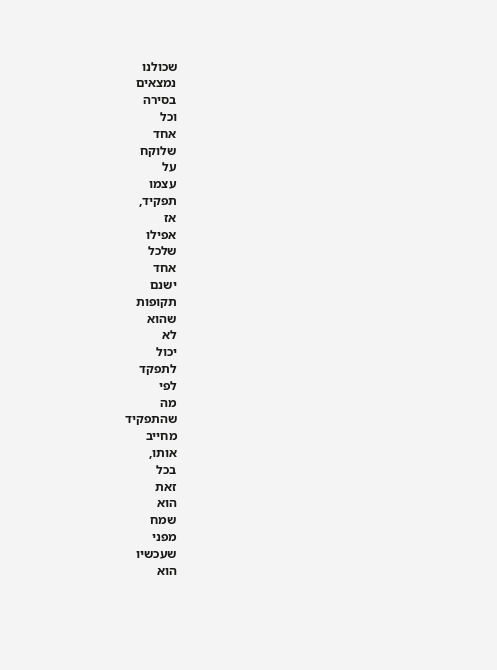שכולנו
נמצאים
בסירה
וכל
אחד
שלוקח
על
עצמו
תפקיד,
אז
אפילו
שלכל
אחד
ישנם
תקופות
שהוא
לא
יכול
לתפקד
לפי
מה
שהתפקיד
מחייב
אותו,
בכל
זאת
הוא
שמח
מפני
שעכשיו
הוא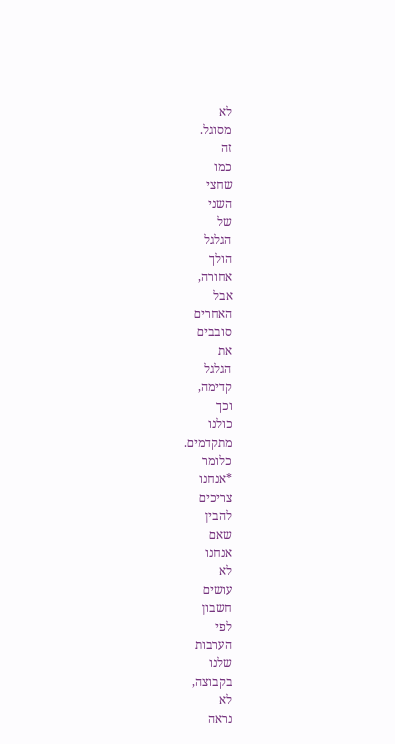לא
מסוגל.
זה
כמו
שחצי
השני
של
הגלגל
הולך
אחורה,
אבל
האחרים
סובבים
את
הגלגל
קדימה,
וכך
כולנו
מתקדמים.
כלומר
*אנחנו
צריכים
להבין
שאם
אנחנו
לא
עושים
חשבון
לפי
הערבות
שלנו
בקבוצה,
לא
נראה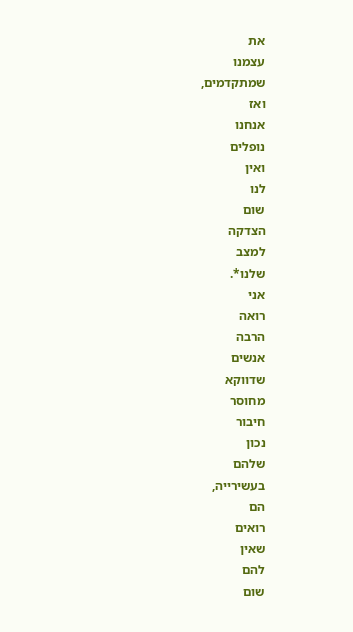את
עצמנו
שמתקדמים,
ואז
אנחנו
נופלים
ואין
לנו
שום
הצדקה
למצב
שלנו*.
אני
רואה
הרבה
אנשים
שדווקא
מחוסר
חיבור
נכון
שלהם
בעשירייה,
הם
רואים
שאין
להם
שום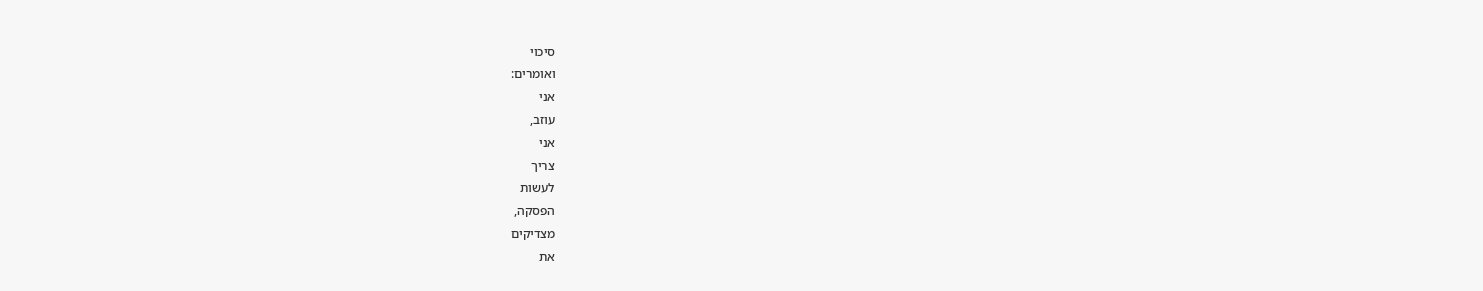סיכוי
ואומרים:
אני
עוזב,
אני
צריך
לעשות
הפסקה,
מצדיקים
את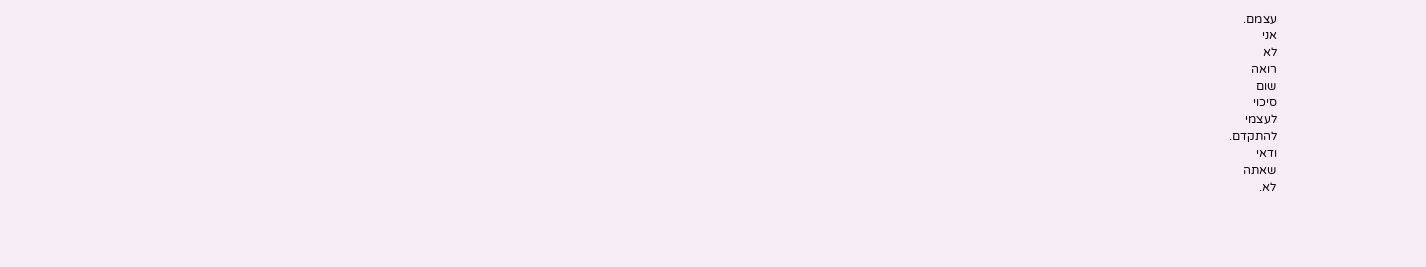עצמם.
אני
לא
רואה
שום
סיכוי
לעצמי
להתקדם.
ודאי
שאתה
לא.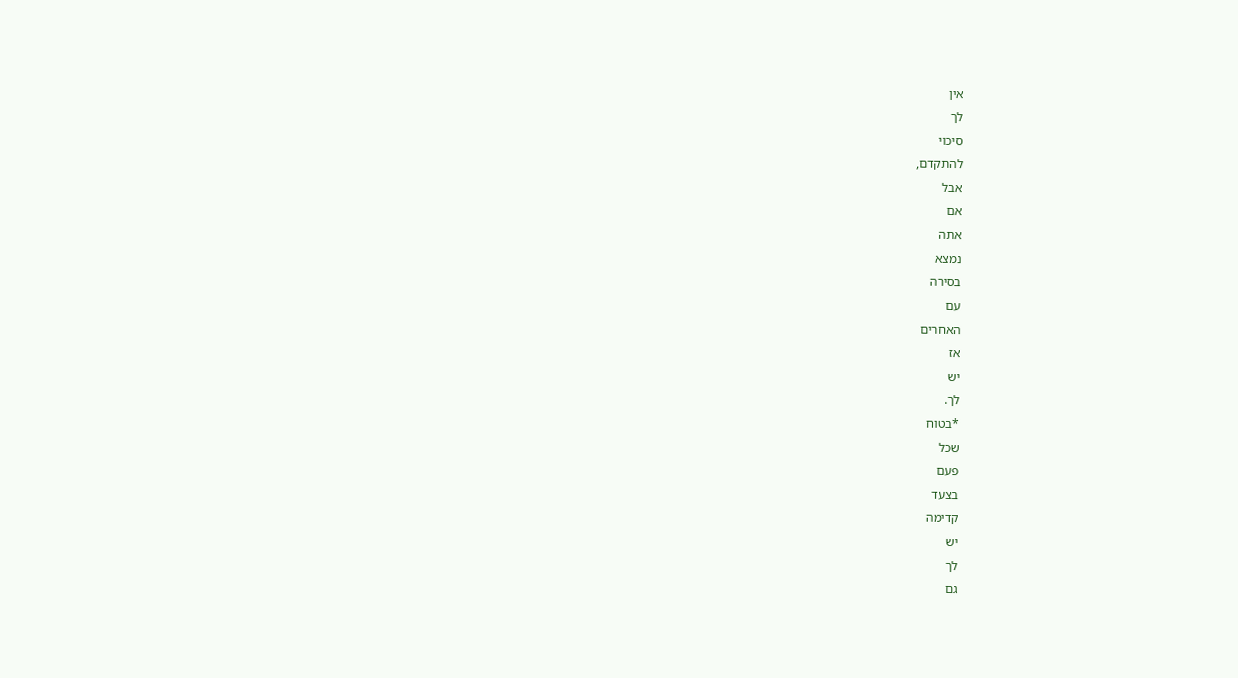אין
לך
סיכוי
להתקדם,
אבל
אם
אתה
נמצא
בסירה
עם
האחרים
אז
יש
לך.
*בטוח
שכל
פעם
בצעד
קדימה
יש
לך
גם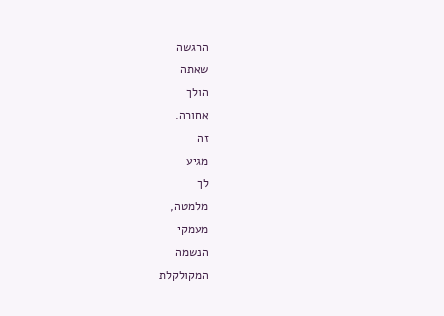הרגשה
שאתה
הולך
אחורה.
זה
מגיע
לך
מלמטה,
מעמקי
הנשמה
המקולקלת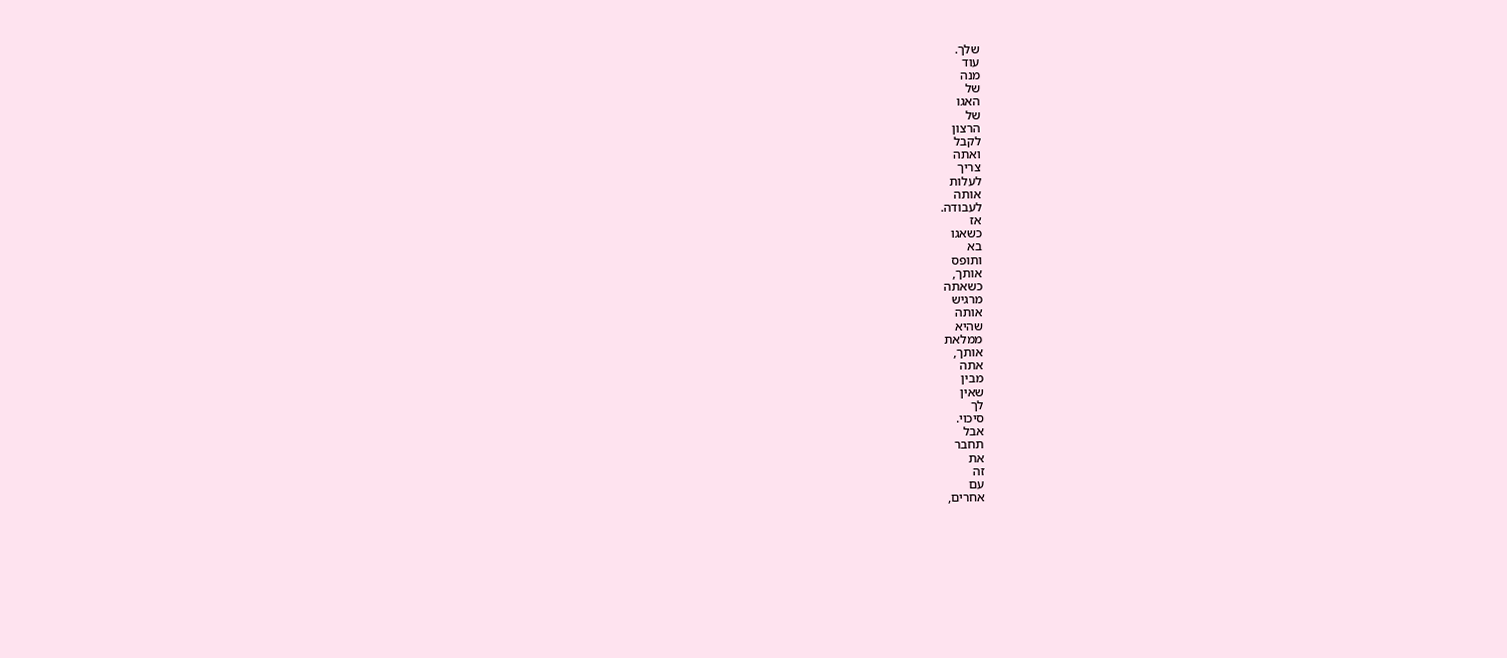שלך.
עוד
מנה
של
האגו
של
הרצון
לקבל
ואתה
צריך
לעלות
אותה
לעבודה.
אז
כשאגו
בא
ותופס
אותך,
כשאתה
מרגיש
אותה
שהיא
ממלאת
אותך,
אתה
מבין
שאין
לך
סיכוי.
אבל
תחבר
את
זה
עם
אחרים,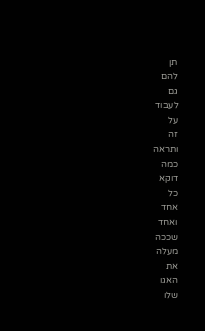תן
להם
גם
לעבוד
על
זה
ותראה
כמה
דוקא
כל
אחד
ואחד
שככה
מעלה
את
האגו
שלו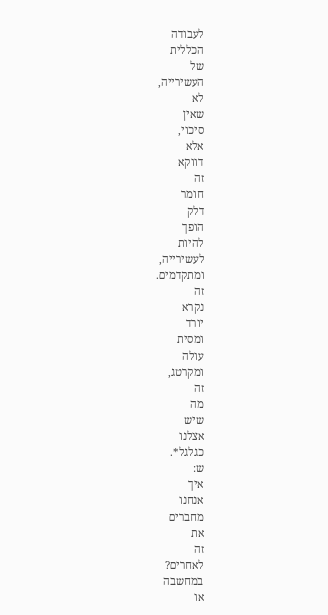לעבודה
הכללית
של
העשירייה,
לא
שאין
סיכוי,
אלא
דווקא
זה
חומר
דלק
הופך
להיות
לעשירייה,
ומתקדמים.
זה
נקרא
יורד
ומסית
עולה
ומקרטג,
זה
מה
שיש
אצלנו
כגלגל*.
ש:
איך
אנחנו
מחברים
את
זה
לאחרים?
במחשבה
או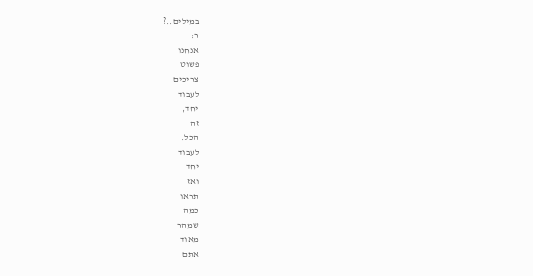במילים..?
ר:
אנחנו
פשוט
צריכים
לעבוד
יחד,
זה
הכל.
לעבוד
יחד
ואז
תראו
כמה
שמהר
מאוד
אתם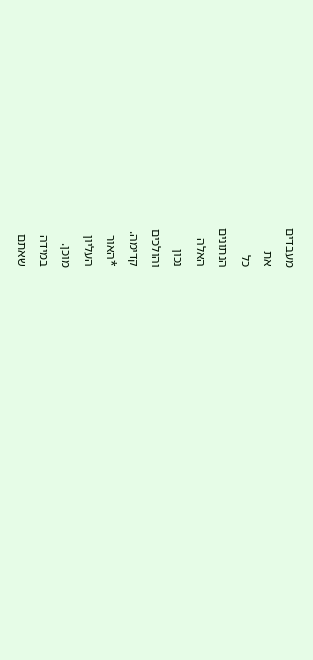מעבדים
את
כל
הנתונים
האלה
נכון
והולכים
קדימה.
*האור
העליון
מוכן.
במידה
שאתם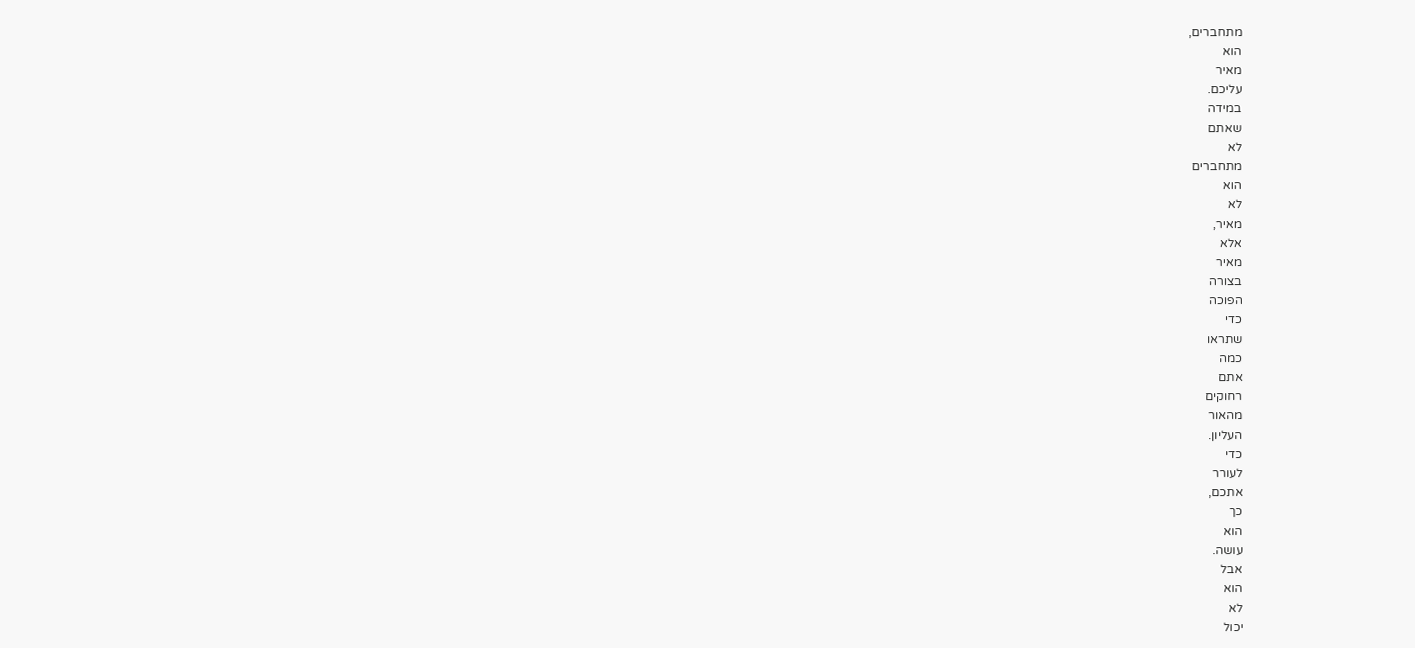מתחברים,
הוא
מאיר
עליכם.
במידה
שאתם
לא
מתחברים
הוא
לא
מאיר,
אלא
מאיר
בצורה
הפוכה
כדי
שתראו
כמה
אתם
רחוקים
מהאור
העליון.
כדי
לעורר
אתכם,
כך
הוא
עושה.
אבל
הוא
לא
יכול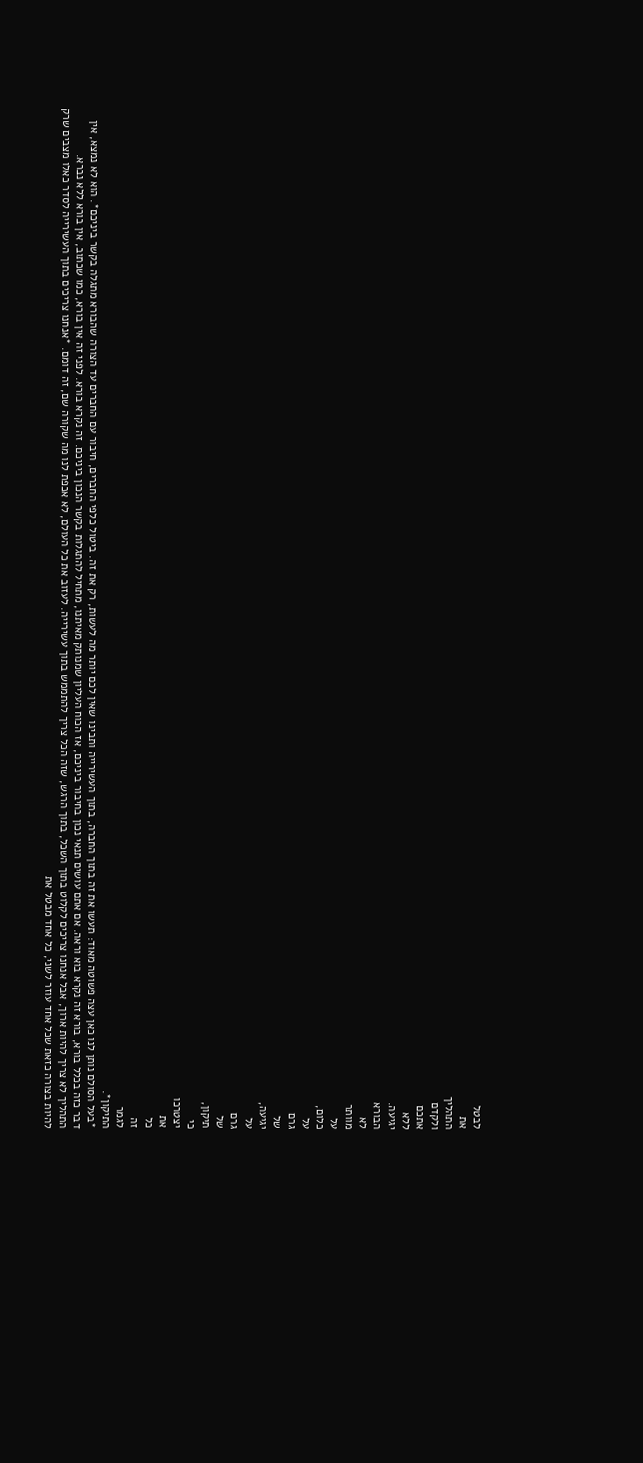לבטל
את
התהליך
ולקדם
אתכם
ללא
יגיעה.
הבורא
לא
מוותר
על
כלום,
על
גרם
של
יגיעה,
על
גרם
של
תיקון,
כי
יצטרכו
את
כל
זה
לגמר
התיקון*.
*בעל הסולם נותן לנו כאן עצה פשוטה מאוד: תעשו את זה בתוך החברה, בתוך העשירייה ותבינו שאין לכם יותר מה לעשות, רק את זה. ביטול כלפי החברים, חיבור עם החברים עד הצורה שהבורא מתגלה בקשר ביניכם*. הוא לא נמצא, אין דבר כזה בכלל בורא, בורא זה נקרא בוא וראה. אם אתם עושים תנאי נכון בחיבור ביניכם, אז הכוח העליון שמנותק מאיתנו, מתחיל להתגלות בקשר הנכון ביניכם. זה נקרא בורא. לפני זה אין בורא, כמו שכתוב, אין בורא ללא נברא.
התהליך לא צריך להיות ארוך, אבל אנחנו צריכים לקלוט בתוך השכל, בתוך הרגש, שזה הכל צריך להתממש בתוך עשירייה. לעזוב את כל העולם, לא אכפת לנו מה שקורה שם, זה דומם. *אנחנו צריכים בתוך העשירייה לסדר כאלו מצבים שרק להיות בצורה כזאת שכל אחד עוזר לשני, כל אחד מבטל את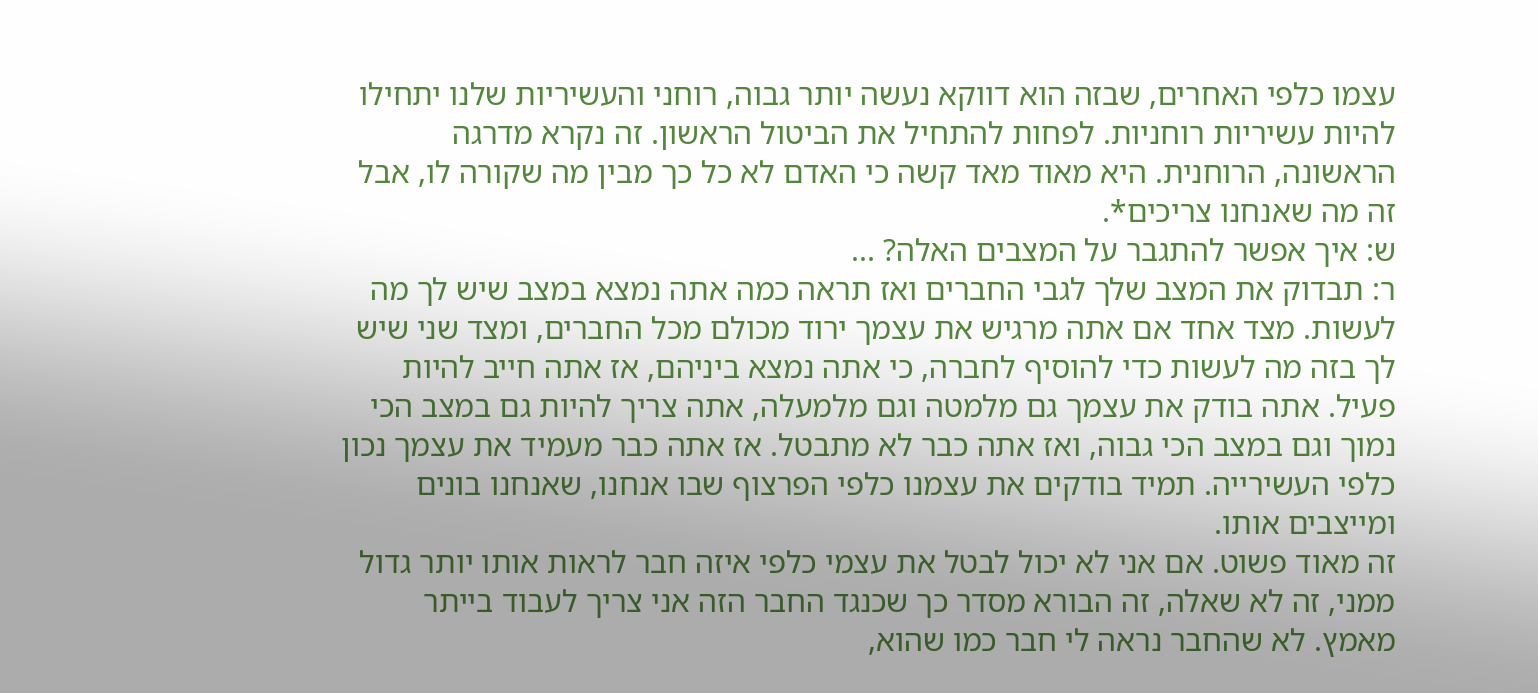עצמו כלפי האחרים, שבזה הוא דווקא נעשה יותר גבוה, רוחני והעשיריות שלנו יתחילו להיות עשיריות רוחניות. לפחות להתחיל את הביטול הראשון. זה נקרא מדרגה הראשונה, הרוחנית. היא מאוד מאד קשה כי האדם לא כל כך מבין מה שקורה לו, אבל זה מה שאנחנו צריכים*.
ש: איך אפשר להתגבר על המצבים האלה? ...
ר: תבדוק את המצב שלך לגבי החברים ואז תראה כמה אתה נמצא במצב שיש לך מה לעשות. מצד אחד אם אתה מרגיש את עצמך ירוד מכולם מכל החברים, ומצד שני שיש לך בזה מה לעשות כדי להוסיף לחברה, כי אתה נמצא ביניהם, אז אתה חייב להיות פעיל. אתה בודק את עצמך גם מלמטה וגם מלמעלה, אתה צריך להיות גם במצב הכי נמוך וגם במצב הכי גבוה, ואז אתה כבר לא מתבטל. אז אתה כבר מעמיד את עצמך נכון כלפי העשירייה. תמיד בודקים את עצמנו כלפי הפרצוף שבו אנחנו, שאנחנו בונים ומייצבים אותו.
זה מאוד פשוט. אם אני לא יכול לבטל את עצמי כלפי איזה חבר לראות אותו יותר גדול ממני, זה לא שאלה, זה הבורא מסדר כך שכנגד החבר הזה אני צריך לעבוד בייתר מאמץ. לא שהחבר נראה לי חבר כמו שהוא,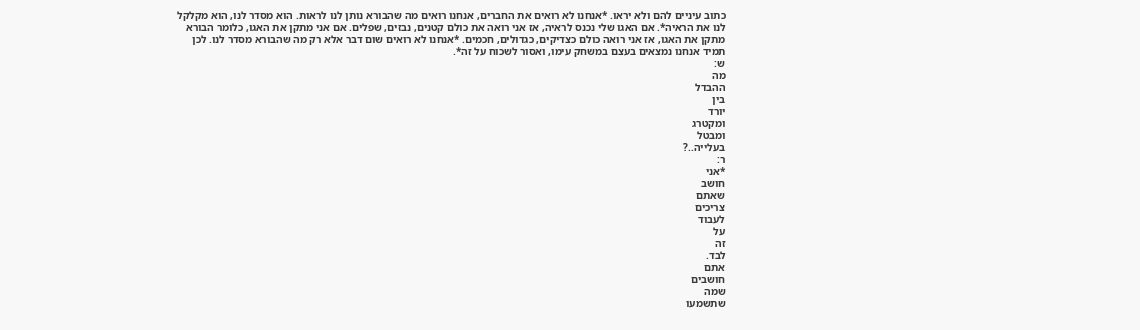כתוב עיניים להם ולא יראו. *אנחנו לא רואים את החברים, אנחנו רואים מה שהבורא נותן לנו לראות. הוא מסדר לנו, הוא מקלקל לנו את הראיה*. אם האגו שלי נכנס לראיה, אז אני רואה את כולם קטנים, נבזים, שפלים. אם אני מתקן את האגו, כלומר הבורא מתקן את האגו, אז אני רואה כולם כצדיקים, כגדולים, חכמים. *אנחנו לא רואים שום דבר אלא רק מה שהבורא מסדר לנו. לכן תמיד אנחנו נמצאים בעצם במשחק עימו, ואסור לשכוח על זה*.
ש:
מה
ההבדל
בין
יורד
ומקטרג
ומבטל
בעלייה..?
ר:
*אני
חושב
שאתם
צריכים
לעבוד
על
זה
לבד.
אתם
חושבים
שמה
שתשמעו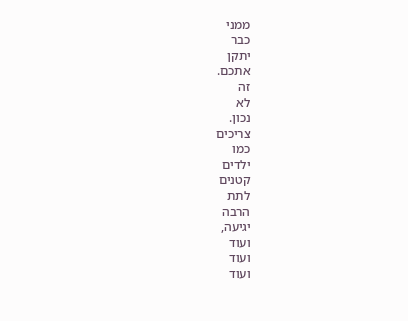ממני
כבר
יתקן
אתכם.
זה
לא
נכון.
צריכים
כמו
ילדים
קטנים
לתת
הרבה
יגיעה,
ועוד
ועוד
ועוד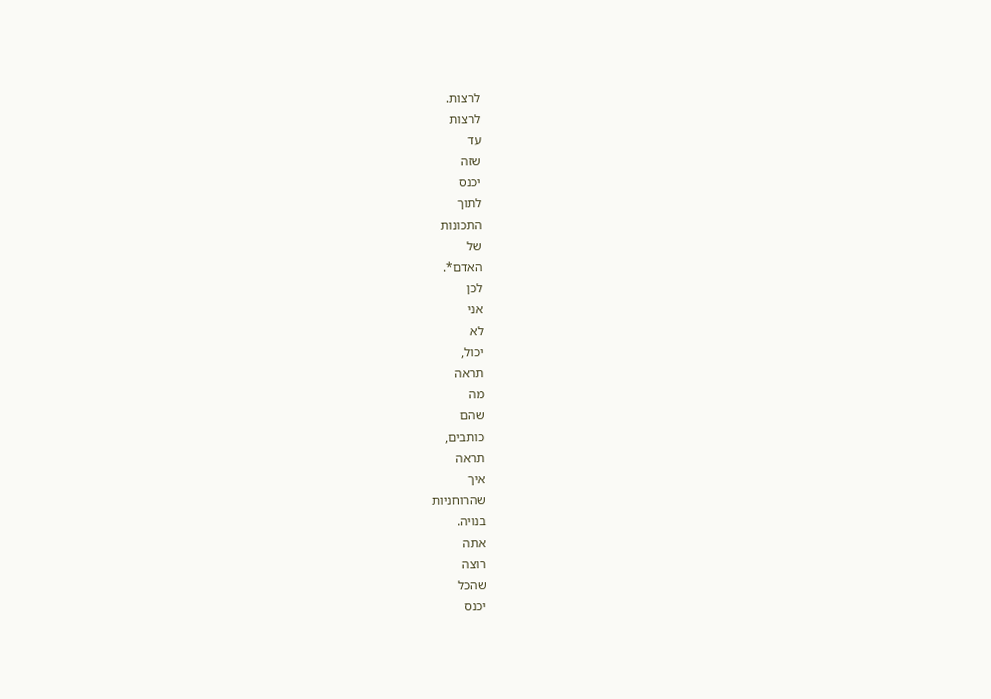לרצות.
לרצות
עד
שזה
יכנס
לתוך
התכונות
של
האדם*.
לכן
אני
לא
יכול,
תראה
מה
שהם
כותבים,
תראה
איך
שהרוחניות
בנויה.
אתה
רוצה
שהכל
יכנס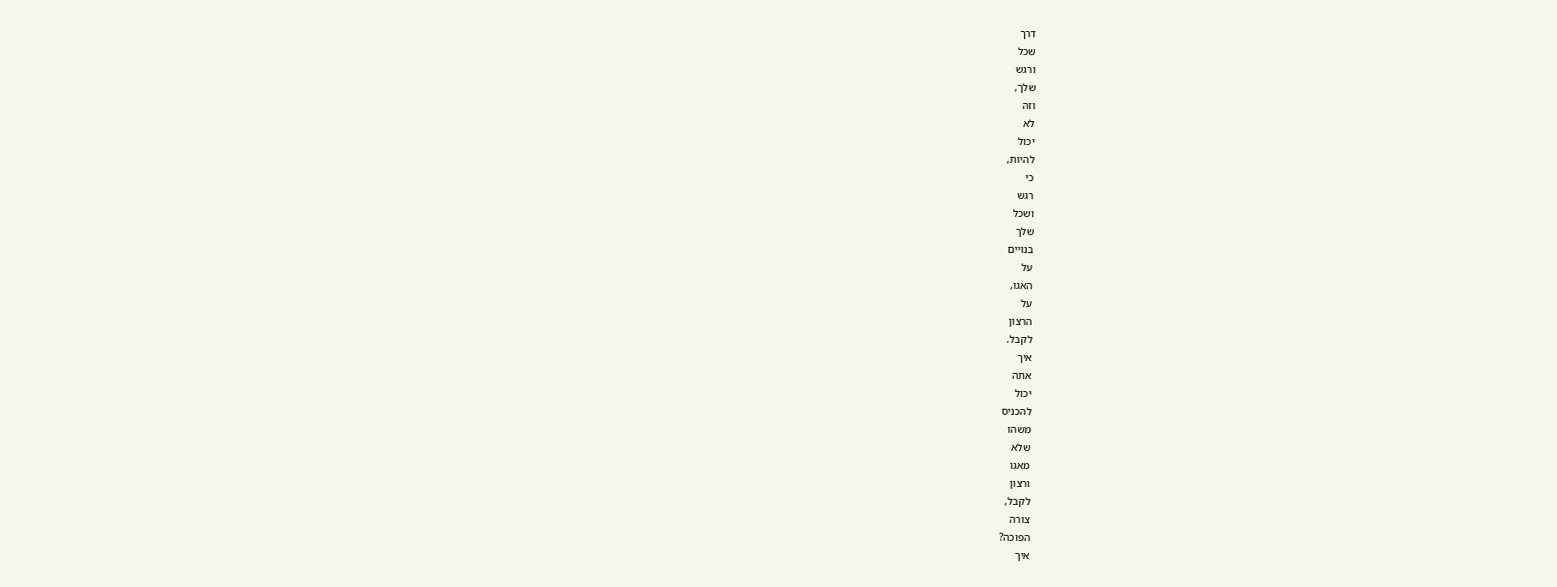דרך
שכל
ורגש
שלך,
וזה
לא
יכול
להיות,
כי
רגש
ושכל
שלך
בנויים
על
האגו,
על
הרצון
לקבל.
איך
אתה
יכול
להכניס
משהו
שלא
מאגו
ורצון
לקבל,
צורה
הפוכה?
איך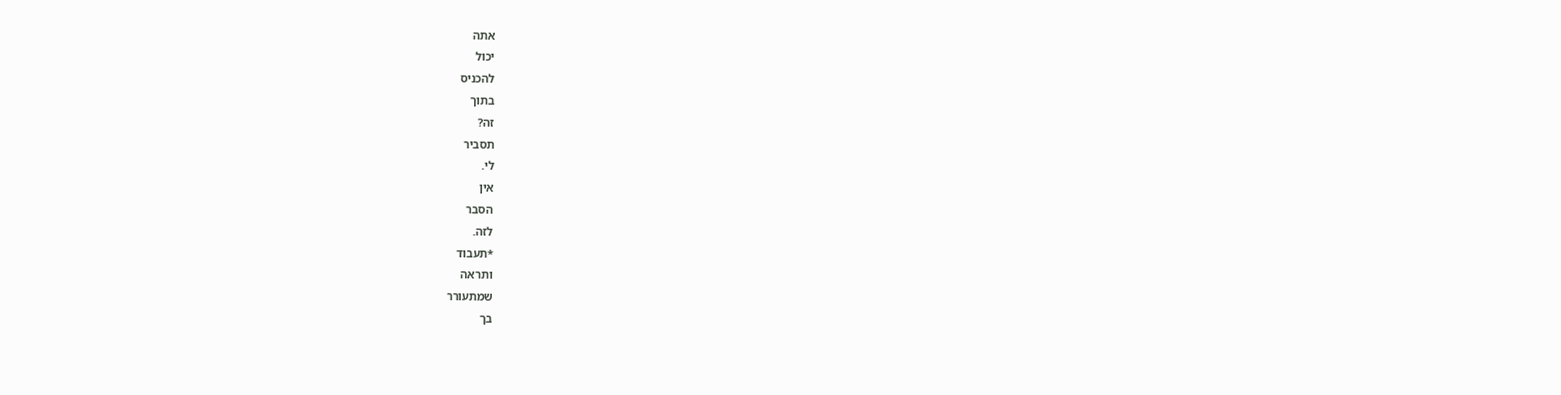אתה
יכול
להכניס
בתוך
זה?
תסביר
לי.
אין
הסבר
לזה.
*תעבוד
ותראה
שמתעורר
בך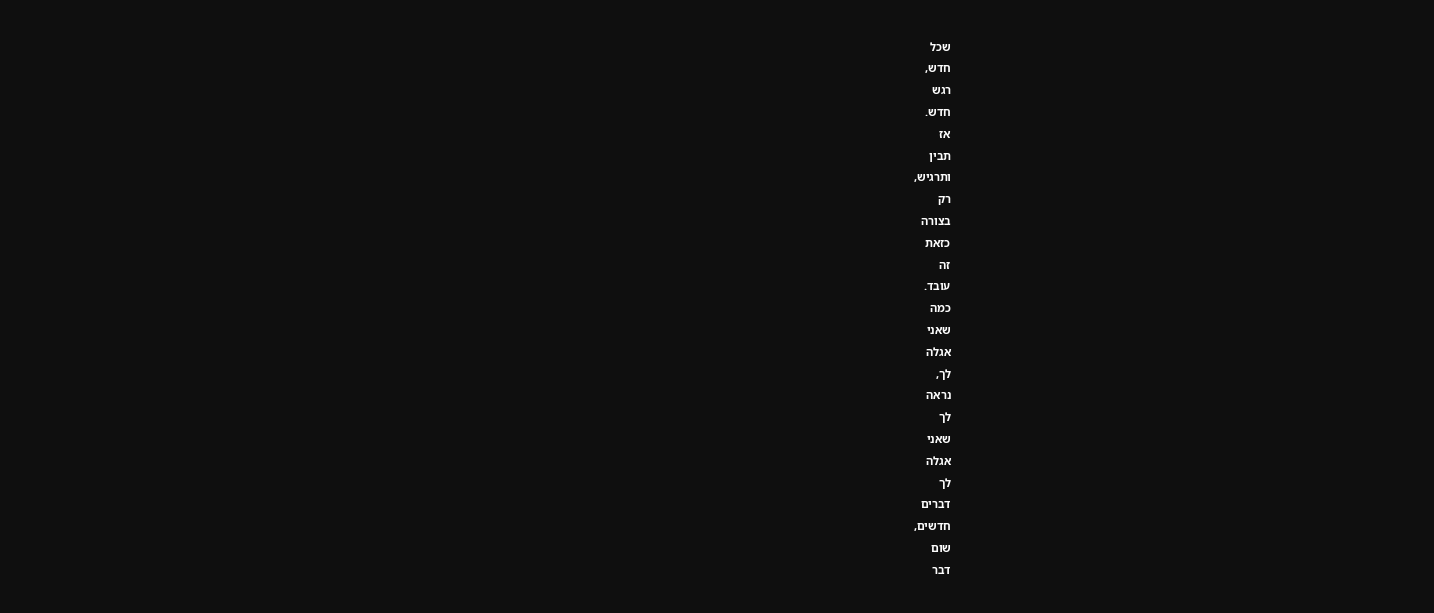שכל
חדש,
רגש
חדש.
אז
תבין
ותרגיש,
רק
בצורה
כזאת
זה
עובד.
כמה
שאני
אגלה
לך,
נראה
לך
שאני
אגלה
לך
דברים
חדשים,
שום
דבר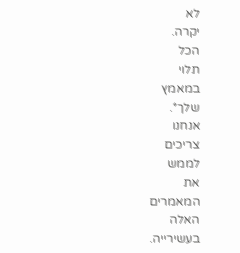לא
יקרה.
הכל
תלוי
במאמץ
שלך*.
אנחנו
צריכים
לממש
את
המאמרים
האלה
בעשירייה.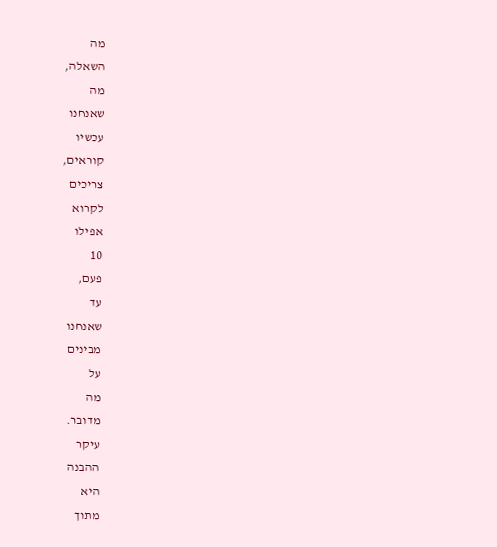מה
השאלה,
מה
שאנחנו
עכשיו
קוראים,
צריכים
לקרוא
אפילו
10
פעם,
עד
שאנחנו
מבינים
על
מה
מדובר.
עיקר
ההבנה
היא
מתוך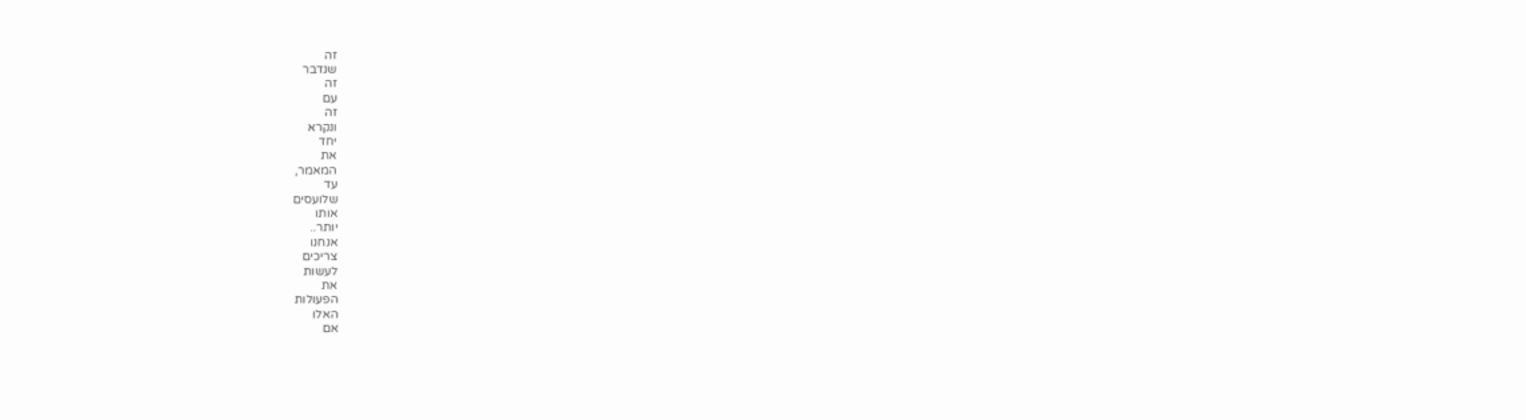זה
שנדבר
זה
עם
זה
ונקרא
יחד
את
המאמר,
עד
שלועסים
אותו
יותר..
אנחנו
צריכים
לעשות
את
הפעולות
האלו
אם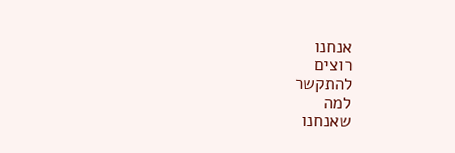אנחנו
רוצים
להתקשר
למה
שאנחנו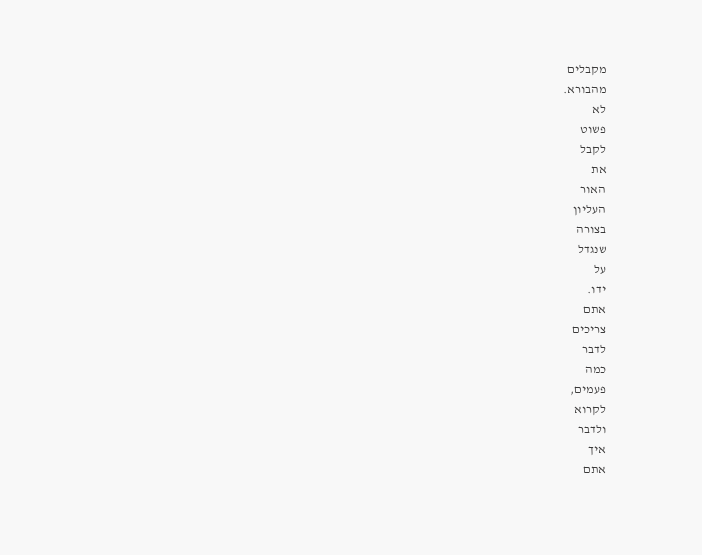מקבלים
מהבורא.
לא
פשוט
לקבל
את
האור
העליון
בצורה
שנגדל
על
ידו.
אתם
צריכים
לדבר
כמה
פעמים,
לקרוא
ולדבר
איך
אתם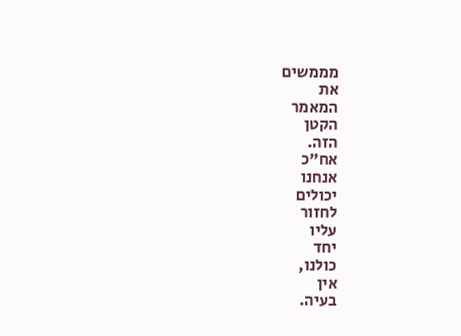מממשים
את
המאמר
הקטן
הזה.
אח"כ
אנחנו
יכולים
לחזור
עליו
יחד
כולנו,
אין
בעיה.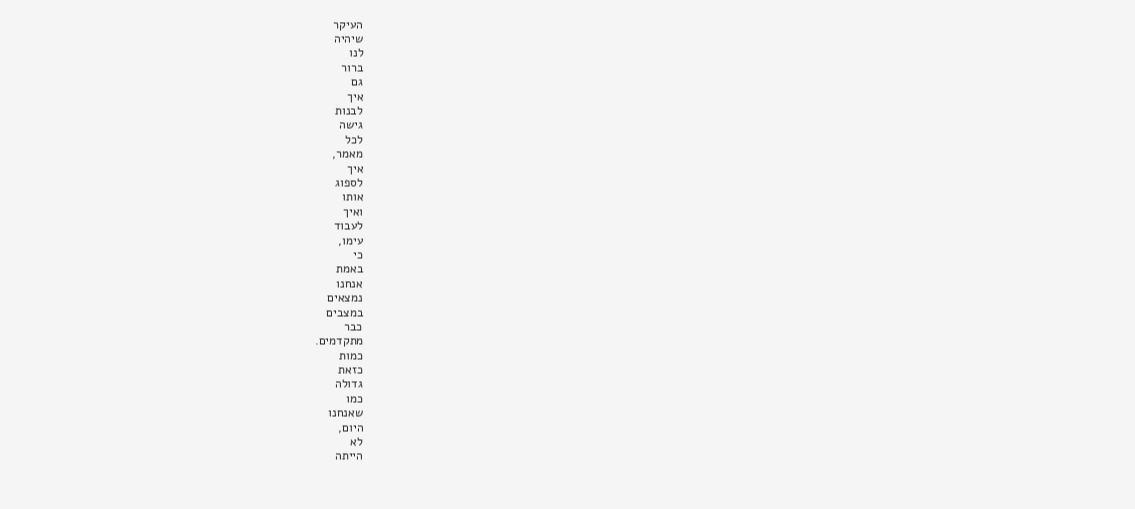העיקר
שיהיה
לנו
ברור
גם
איך
לבנות
גישה
לכל
מאמר,
איך
לספוג
אותו
ואיך
לעבוד
עימו,
כי
באמת
אנחנו
נמצאים
במצבים
כבר
מתקדמים.
כמות
כזאת
גדולה
כמו
שאנחנו
היום,
לא
הייתה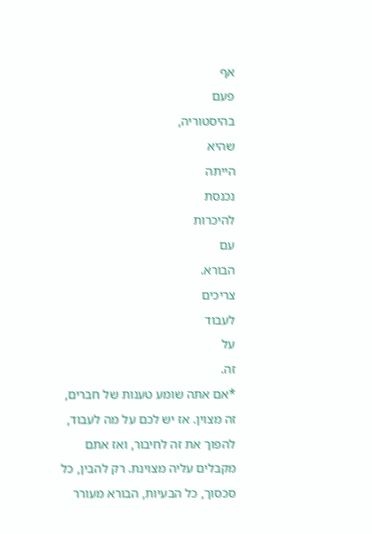אף
פעם
בהיסטוריה,
שהיא
הייתה
נכנסת
להיכרות
עם
הבורא.
צריכים
לעבוד
על
זה.
*אם אתה שומע טענות של חברים, זה מצוין. אז יש לכם על מה לעבוד, להפוך את זה לחיבור, ואז אתם מקבלים עליה מצוינת. רק להבין, כל סכסוך, כל הבעיות, הבורא מעורר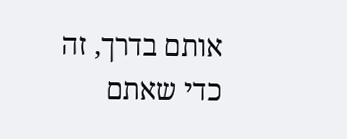אותם בדרך, זה כדי שאתם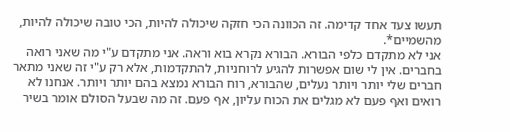תעשו צעד אחד קדימה. זה הכוונה הכי חזקה שיכולה להיות, הכי טובה שיכולה להיות, מהשמיים*.
אני לא מתקדם כלפי הבורא. הבורא נקרא בוא וראה. אני מתקדם ע"י מה שאני רואה בחברים. אין לי שום אפשרות להגיע לרוחניות, להתקדמות, אלא רק ע"י זה שאני מתאר חברים שלי יותר ויותר נעלים, שהבורא, רוח הבורא נמצא בהם יותר ויותר. אנחנו לא רואים ואף פעם לא מגלים את הכוח עליון, אף פעם. זה מה שבעל הסולם אומר בשיר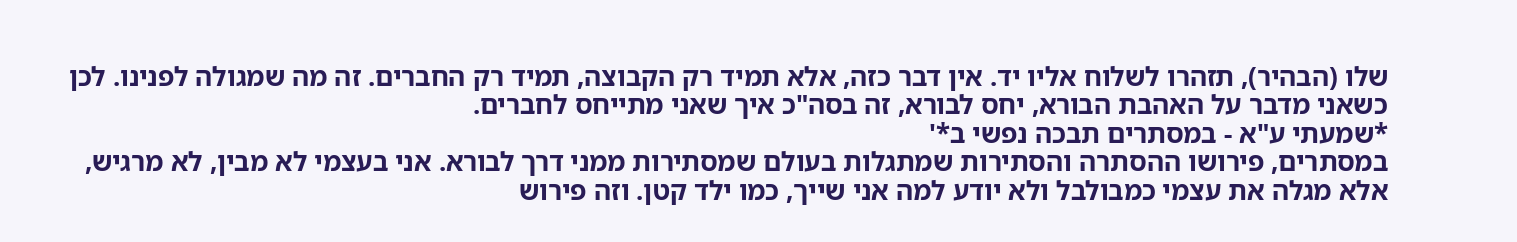שלו (הבהיר), תזהרו לשלוח אליו יד. אין דבר כזה, אלא תמיד רק הקבוצה, תמיד רק החברים. זה מה שמגולה לפנינו. לכן כשאני מדבר על האהבת הבורא, יחס לבורא, זה בסה"כ איך שאני מתייחס לחברים.
*שמעתי ע"א - במסתרים תבכה נפשי ב*'
במסתרים, פירושו ההסתרה והסתירות שמתגלות בעולם שמסתירות ממני דרך לבורא. אני בעצמי לא מבין, לא מרגיש, אלא מגלה את עצמי כמבולבל ולא יודע למה אני שייך, כמו ילד קטן. וזה פירוש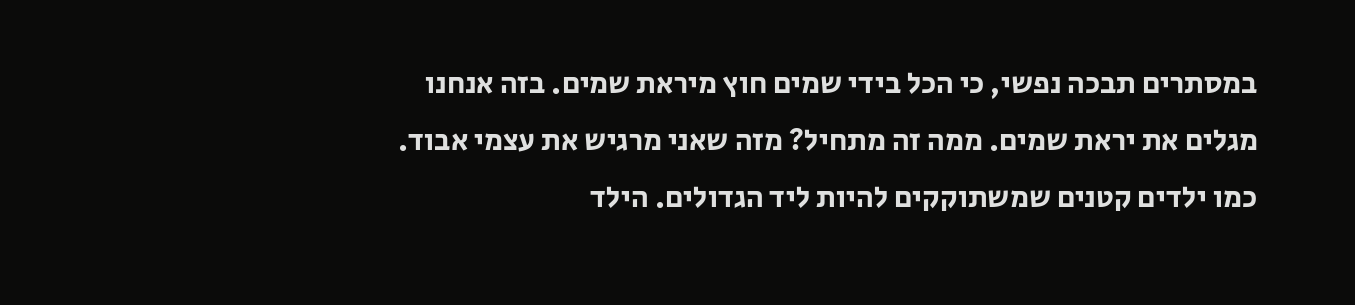במסתרים תבכה נפשי, כי הכל בידי שמים חוץ מיראת שמים. בזה אנחנו מגלים את יראת שמים. ממה זה מתחיל? מזה שאני מרגיש את עצמי אבוד. כמו ילדים קטנים שמשתוקקים להיות ליד הגדולים. הילד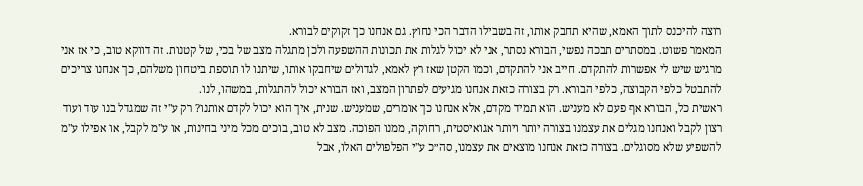רוצה להיכנס לתוך האמא, שהיא תחבק אותו, זה בשבילו הדבר הכי נחוץ. גם אנחנו כך זקוקים לבורא.
המאמר פשוט. במסתרים תבכה נפשי, הבורא נסתר, אני לא יכול לגלות את תכונות ההשפעה ולכן מתגלה מצב של בכי, של קטנות. זה דווקא טוב, כי אז אני מרגיש שיש לי אפשרות להתקדם. חייב אני להתקדם, וכמו הקטן שאז רץ לאמא, לגדולים שיחבקו אותו, שיתנו לו תוספת ביטחון משלהם, כך אנחנו צריכים להתבטל כלפי הקבוצה, כלפי הבורא. רק בצורה כזאת אנחנו מגיעים לפתרון המצב, ואז הבורא יכול להתגלות, במשהו, לנו.
ראשית כל, הבורא אף פעם לא מעניש. הוא תמיד מקדם, אלא אנחנו כך אומרים, שמעניש. שנית, איך הוא יכול לקדם אותנו? רק ע"י זה שמגדל בנו עוד ועוד רצון לקבל ואנחנו מגלים את עצמנו בצורה יותר ויותר אגואיסטית, רחוקה, ממנו הפוכה. מצב לא טוב, בוכים מכל מיני בחינות, או ע"מ לקבל, או אפילו ע"מ להשפיע שלא מסוגלים. בצורה כזאת אנחנו מוצאים את עצמנו, סה״כ ע"י הפלפולים האלו, אבל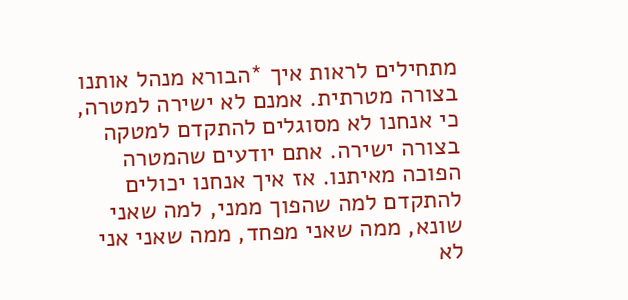מתחילים לראות איך *הבורא מנהל אותנו בצורה מטרתית. אמנם לא ישירה למטרה, כי אנחנו לא מסוגלים להתקדם למטקה בצורה ישירה. אתם יודעים שהמטרה הפוכה מאיתנו. אז איך אנחנו יכולים להתקדם למה שהפוך ממני, למה שאני שונא, ממה שאני מפחד, ממה שאני אני לא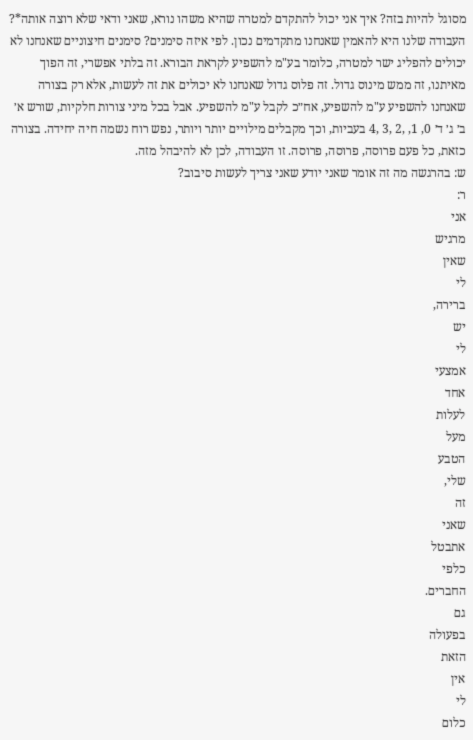מסוגל להיות בזה? איך אני יכול להתקדם למטרה שהיא משהו נורא, שאני ודאי שלא רוצה אותה*?
העבודה שלנו היא להאמין שאנחנו מתקדמים נכון. לפי איזה סימנים? סימנים חיצוניים שאנחנו לא יכולים להפליג ישר למטרה, כלומר בע"מ להשפיע לקראת הבורא. זה בלתי אפשרי, זה הפוך מאיתנו, זה ממש מינוס גדול. זה פלוס גדול שאנחנו לא יכולים את זה לעשות, אלא רק בצורה שאנחנו להשפיע ע"מ להשפיע, אח״כ לקבל ע"מ להשפיע. אבל בכל מיני צורות חלקיות, שורש א׳ ב׳ ג׳ ד׳ 0, 1, ,2 ,3 ,4 בעביות, וכך מקבלים מילויים יותר ויותר, נפש רוח נשמה חיה יחידה. בצורה כזאת, כל פעם פרוסה, פרוסה, פרוסה. זו העבודה, לכן לא להיבהל מזה.
ש: בהרגשה מה זה אומר שאני יודע שאני צריך לעשות סיבוב?
ר:
אני
מרגיש
שאין
לי
ברירה,
יש
לי
אמצעי
אחד
לעלות
מעל
הטבע
שלי,
זה
שאני
אתבטל
כלפי
החברים.
גם
בפעולה
הזאת
אין
לי
כלום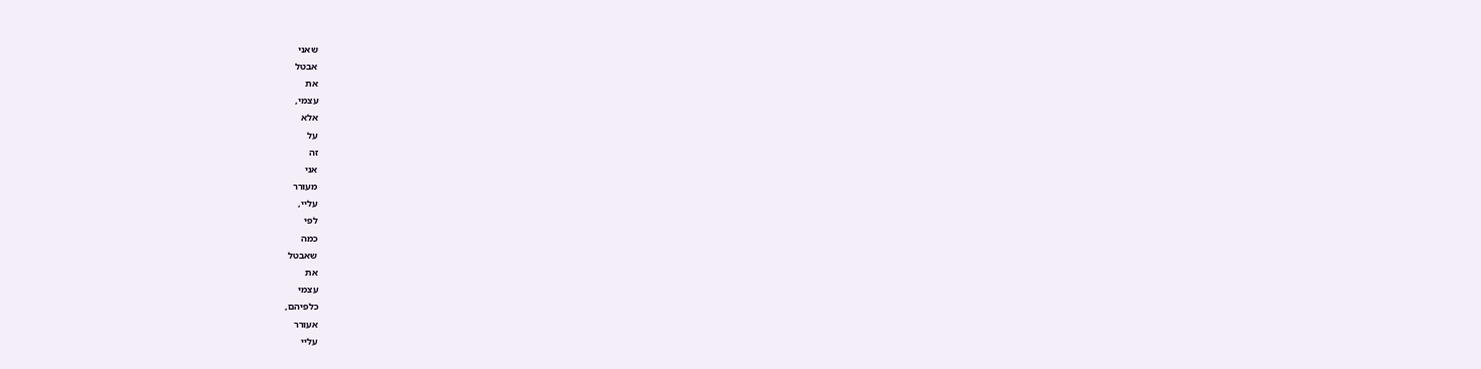שאני
אבטל
את
עצמי,
אלא
על
זה
אני
מעורר
עליי,
לפי
כמה
שאבטל
את
עצמי
כלפיהם,
אעורר
עליי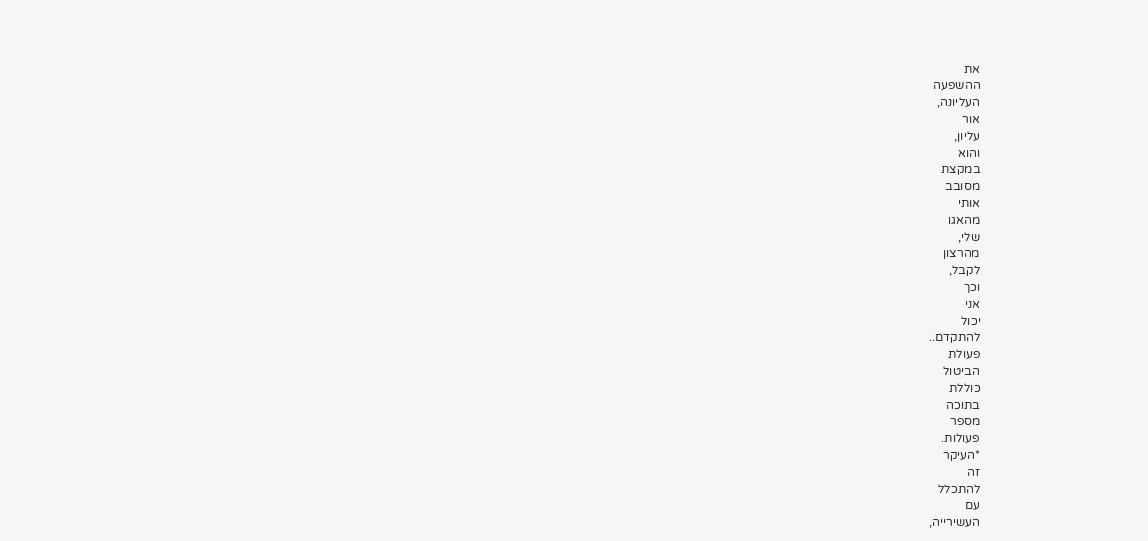את
ההשפעה
העליונה,
אור
עליון,
והוא
במקצת
מסובב
אותי
מהאגו
שלי,
מהרצון
לקבל,
וכך
אני
יכול
להתקדם..
פעולת
הביטול
כוללת
בתוכה
מספר
פעולות.
*העיקר
זה
להתכלל
עם
העשירייה,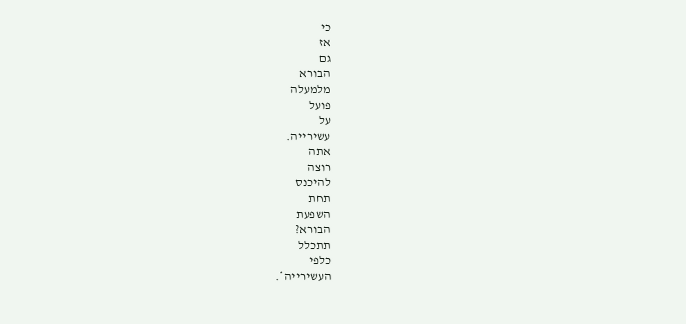כי
אז
גם
הבורא
מלמעלה
פועל
על
עשירייה.
אתה
רוצה
להיכנס
תחת
השפעת
הבורא?
תתכלל
כלפי
העשירייה*.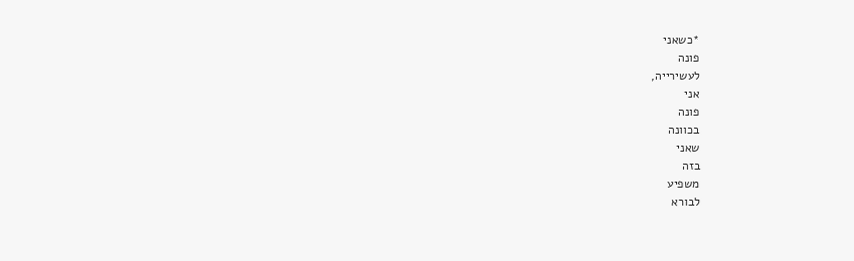*כשאני
פונה
לעשירייה,
אני
פונה
בכוונה
שאני
בזה
משפיע
לבורא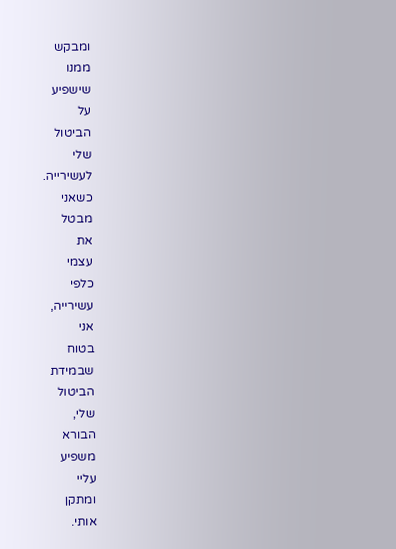ומבקש
ממנו
שישפיע
על
הביטול
שלי
לעשירייה.
כשאני
מבטל
את
עצמי
כלפי
עשירייה,
אני
בטוח
שבמידת
הביטול
שלי,
הבורא
משפיע
עליי
ומתקן
אותי.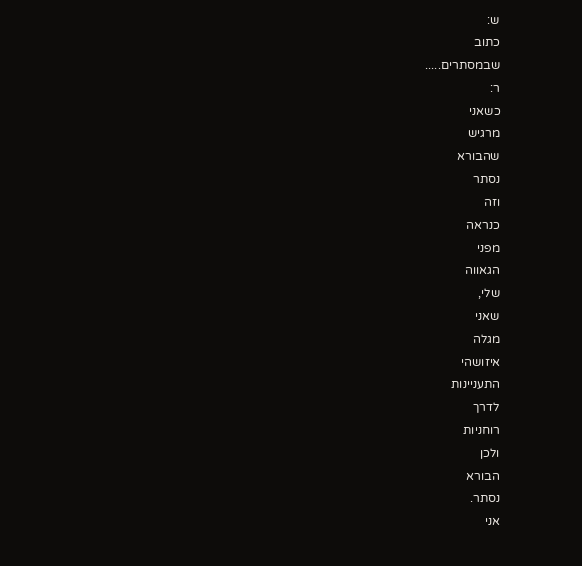ש:
כתוב
שבמסתרים.....
ר:
כשאני
מרגיש
שהבורא
נסתר
וזה
כנראה
מפני
הגאווה
שלי,
שאני
מגלה
איזושהי
התעניינות
לדרך
רוחניות
ולכן
הבורא
נסתר.
אני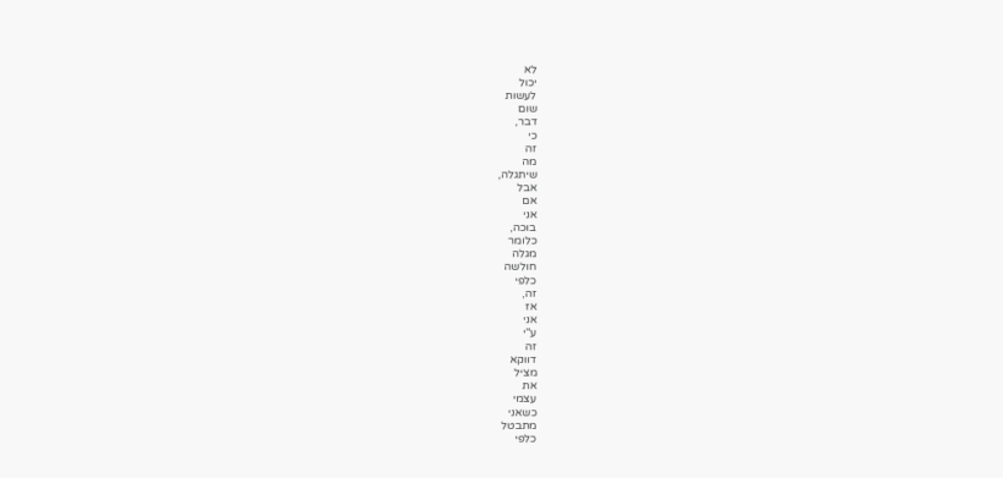לא
יכול
לעשות
שום
דבר,
כי
זה
מה
שיתגלה,
אבל
אם
אני
בוכה,
כלומר
מגלה
חולשה
כלפי
זה,
אז
אני
ע"י
זה
דווקא
מציל
את
עצמי
כשאני
מתבטל
כלפי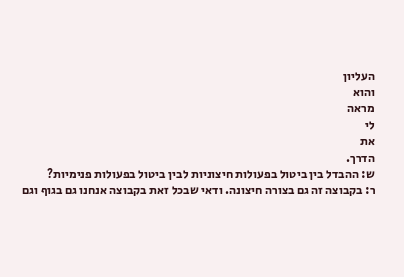העליון
והוא
מראה
לי
את
הדרך.
ש: ההבדל בין ביטול בפעולות חיצוניות לבין ביטול בפעולות פנימיות?
ר: בקבוצה זה גם בצורה חיצונה. ודאי שבכל זאת בקבוצה אנחנו גם בגוף וגם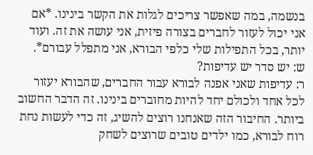בנשמה, במה שאפשר צריכים לגלות את הקשר בינינו. *אם אני יכול לעזור לחברים בצורה פיזית, אני עושה את זה. ועוד יותר, בכל התפילות שלי כלפי הבורא, אני מתפלל עבורם*.
ש: יש סדר יש עדיפות?
ר: עדיפות שאני אפנה לבורא עבור החברים, שהבורא יעזור לכל אחד ולכולם יחד להיות מחוברים בינינו. זה הדבר החשוב ביותר. החיבור הזה שאנחנו רוצים להשיג, זה כדי לעשות נחת רוח לבורא, כמו ילדים טובים שרוצים לשחק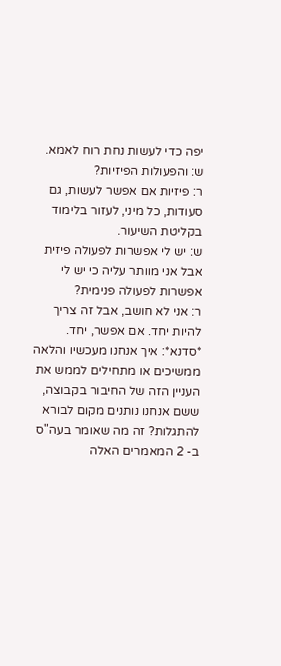יפה כדי לעשות נחת רוח לאמא.
ש: והפעולות הפיזיות?
ר: פיזיות אם אפשר לעשות, גם סעודות, כל מיני, לעזור בלימוד בקליטת השיעור.
ש: יש לי אפשרות לפעולה פיזית אבל אני מוותר עליה כי יש לי אפשרות לפעולה פנימית?
ר: אני לא חושב, אבל זה צריך להיות יחד. אם אפשר, יחד.
*סדנא*: איך אנחנו מעכשיו והלאה ממשיכים או מתחילים לממש את העניין הזה של החיבור בקבוצה, ששם אנחנו נותנים מקום לבורא להתגלות? זה מה שאומר בעה"ס ב- 2 המאמרים האלה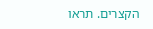הקצרים. תראו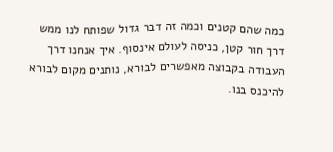כמה שהם קטנים וכמה זה דבר גדול שפותח לנו ממש דרך חור קטן, כניסה לעולם אינסוף. איך אנחנו דרך העבודה בקבוצה מאפשרים לבורא, נותנים מקום לבורא להיכנס בנו.